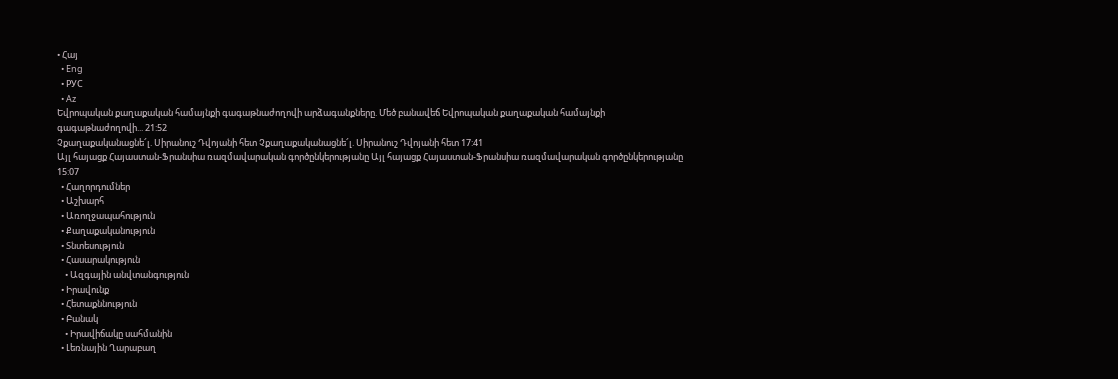• Հայ
  • Eng
  • РУС
  • Az
Եվրոպական քաղաքական համայնքի գագաթնաժողովի արձագանքները. Մեծ բանավեճ Եվրոպական քաղաքական համայնքի գագաթնաժողովի... 21:52
Չքաղաքականացնե՜լ. Սիրանուշ Դվոյանի հետ Չքաղաքականացնե՜լ. Սիրանուշ Դվոյանի հետ 17:41
Այլ հայացք Հայաստան-Ֆրանսիա ռազմավարական գործընկերությանը Այլ հայացք Հայաստան-Ֆրանսիա ռազմավարական գործընկերությանը 15:07
  • Հաղորդումներ
  • Աշխարհ
  • Առողջապահություն
  • Քաղաքականություն
  • Տնտեսություն
  • Հասարակություն
    • Ազգային անվտանգություն
  • Իրավունք
  • Հետաքննություն
  • Բանակ
    • Իրավիճակը սահմանին
  • Լեռնային Ղարաբաղ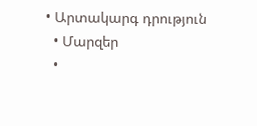• Արտակարգ դրություն
  • Մարզեր
  •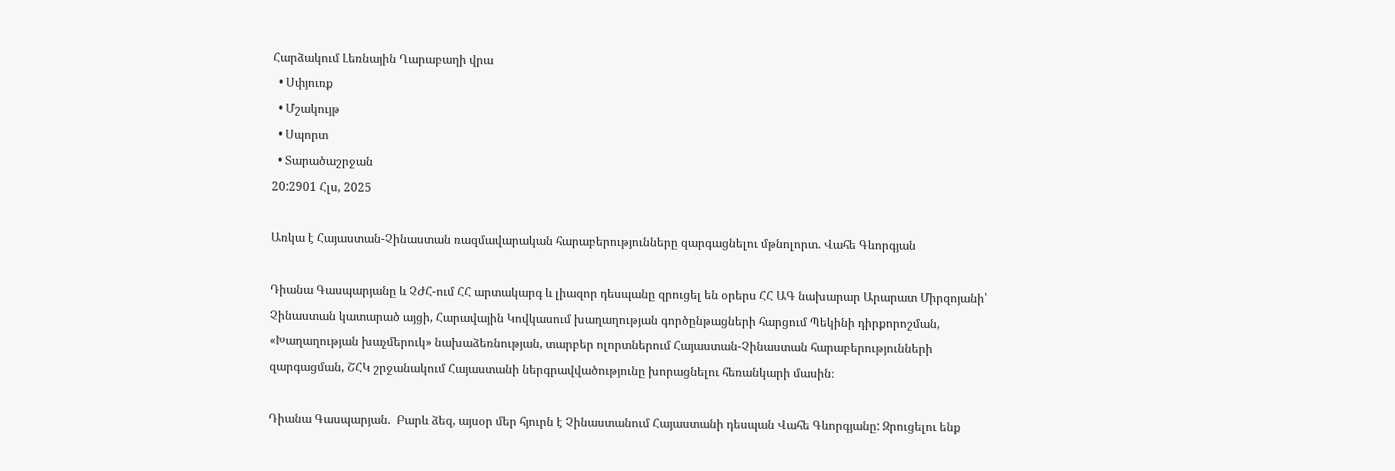Հարձակում Լեռնային Ղարաբաղի վրա
  • Սփյուռք
  • Մշակույթ
  • Սպորտ
  • Տարածաշրջան
20:2901 Հլս, 2025

Առկա է Հայաստան-Չինաստան ռազմավարական հարաբերությունները զարգացնելու մթնոլորտ. Վահե Գևորգյան

Դիանա Գասպարյանը և ՉԺՀ-ում ՀՀ արտակարգ և լիազոր դեսպանը զրուցել են օրերս ՀՀ ԱԳ նախարար Արարատ Միրզոյանի՝ Չինաստան կատարած այցի, Հարավային Կովկասում խաղաղության գործընթացների հարցում Պեկինի դիրքորոշման, «Խաղաղության խաչմերուկ» նախաձեռնության, տարբեր ոլորտներում Հայաստան-Չինաստան հարաբերությունների զարգացման, ՇՀԿ շրջանակում Հայաստանի ներգրավվածությունը խորացնելու հեռանկարի մասին։

Դիանա Գասպարյան.  Բարև ձեզ, այսօր մեր հյուրն է Չինաստանում Հայաստանի դեսպան Վահե Գևորգյանը: Զրուցելու ենք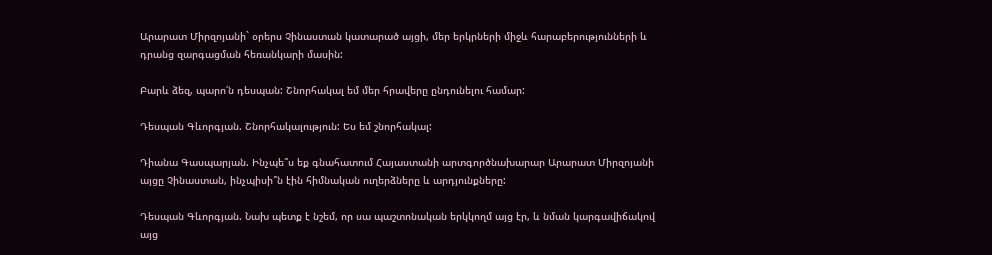Արարատ Միրզոյանի` օրերս Չինաստան կատարած այցի, մեր երկրների միջև հարաբերությունների և դրանց զարգացման հեռանկարի մասին:

Բարև ձեզ, պարո՛ն դեսպան: Շնորհակալ եմ մեր հրավերը ընդունելու համար:

Դեսպան Գևորգյան. Շնորհակալություն: Ես եմ շնորհակալ:

Դիանա Գասպարյան. Ինչպե՞ս եք գնահատում Հայաստանի արտգործնախարար Արարատ Միրզոյանի այցը Չինաստան, ինչպիսի՞ն էին հիմնական ուղերձները և արդյունքները:

Դեսպան Գևորգյան. Նախ պետք է նշեմ, որ սա պաշտոնական երկկողմ այց էր, և նման կարգավիճակով այց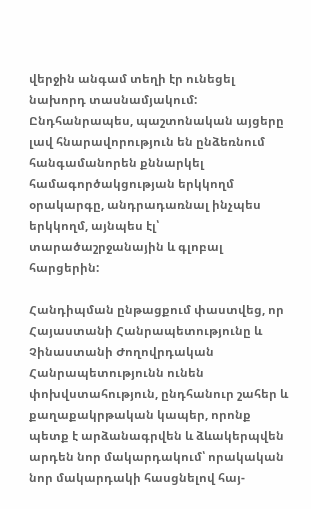վերջին անգամ տեղի էր ունեցել նախորդ տասնամյակում: Ընդհանրապես, պաշտոնական այցերը լավ հնարավորություն են ընձեռնում հանգամանորեն քննարկել համագործակցության երկկողմ օրակարգը, անդրադառնալ ինչպես երկկողմ, այնպես էլ՝ տարածաշրջանային և գլոբալ հարցերին:

Հանդիպման ընթացքում փաստվեց, որ Հայաստանի Հանրապետությունը և Չինաստանի Ժողովրդական Հանրապետությունն ունեն փոխվստահություն, ընդհանուր շահեր և քաղաքակրթական կապեր, որոնք պետք է արձանագրվեն և ձևակերպվեն արդեն նոր մակարդակում՝ որակական նոր մակարդակի հասցնելով հայ-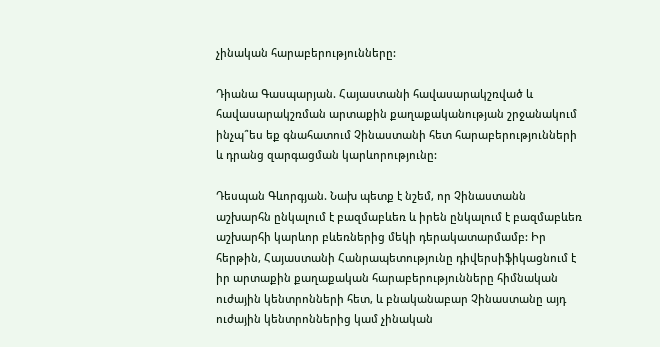չինական հարաբերությունները:

Դիանա Գասպարյան. Հայաստանի հավասարակշռված և հավասարակշռման արտաքին քաղաքականության շրջանակում ինչպ՞ես եք գնահատում Չինաստանի հետ հարաբերությունների և դրանց զարգացման կարևորությունը:

Դեսպան Գևորգյան. Նախ պետք է նշեմ, որ Չինաստանն աշխարհն ընկալում է բազմաբևեռ և իրեն ընկալում է բազմաբևեռ աշխարհի կարևոր բևեռներից մեկի դերակատարմամբ: Իր հերթին, Հայաստանի Հանրապետությունը դիվերսիֆիկացնում է իր արտաքին քաղաքական հարաբերությունները հիմնական ուժային կենտրոնների հետ, և բնականաբար Չինաստանը այդ ուժային կենտրոններից կամ չինական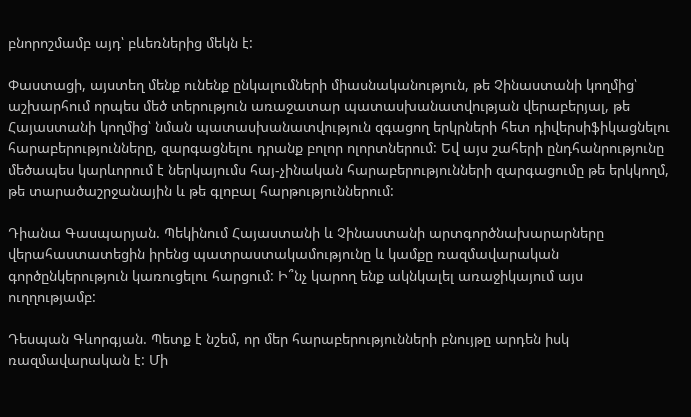բնորոշմամբ այդ՝ բևեռներից մեկն է:

Փաստացի, այստեղ մենք ունենք ընկալումների միասնականություն, թե Չինաստանի կողմից՝ աշխարհում որպես մեծ տերություն առաջատար պատասխանատվության վերաբերյալ, թե Հայաստանի կողմից՝ նման պատասխանատվություն զգացող երկրների հետ դիվերսիֆիկացնելու հարաբերությունները, զարգացնելու դրանք բոլոր ոլորտներում: Եվ այս շահերի ընդհանրությունը մեծապես կարևորում է ներկայումս հայ-չինական հարաբերությունների զարգացումը թե երկկողմ, թե տարածաշրջանային և թե գլոբալ հարթություններում:

Դիանա Գասպարյան. Պեկինում Հայաստանի և Չինաստանի արտգործնախարարները վերահաստատեցին իրենց պատրաստակամությունը և կամքը ռազմավարական գործընկերություն կառուցելու հարցում: Ի՞նչ կարող ենք ակնկալել առաջիկայում այս ուղղությամբ:

Դեսպան Գևորգյան. Պետք է նշեմ, որ մեր հարաբերությունների բնույթը արդեն իսկ ռազմավարական է: Մի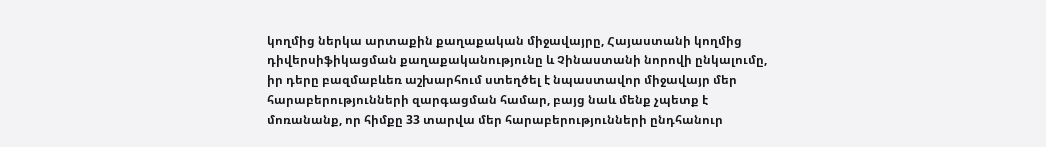կողմից ներկա արտաքին քաղաքական միջավայրը, Հայաստանի կողմից դիվերսիֆիկացման քաղաքականությունը և Չինաստանի նորովի ընկալումը, իր դերը բազմաբևեռ աշխարհում ստեղծել է նպաստավոր միջավայր մեր հարաբերությունների զարգացման համար, բայց նաև մենք չպետք է մոռանանք, որ հիմքը 33 տարվա մեր հարաբերությունների ընդհանուր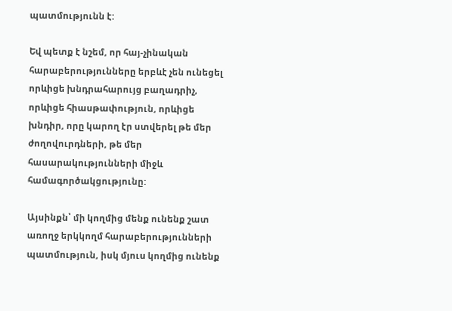պատմությունն է:

Եվ պետք է նշեմ, որ հայ-չինական հարաբերությունները երբևէ չեն ունեցել որևիցե խնդրահարույց բաղադրիչ, որևիցե հիասթափություն, որևիցե խնդիր, որը կարող էր ստվերել թե մեր ժողովուրդների, թե մեր հասարակությունների միջև համագործակցությունը:

Այսինքն՝ մի կողմից մենք ունենք շատ առողջ երկկողմ հարաբերությունների պատմություն, իսկ մյուս կողմից ունենք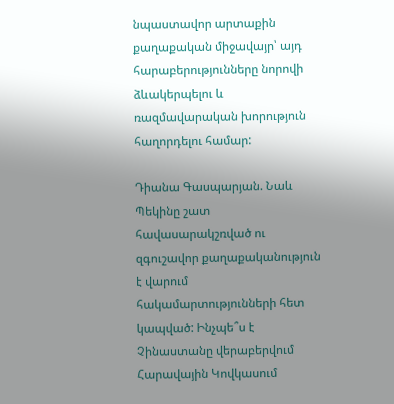նպաստավոր արտաքին քաղաքական միջավայր՝ այդ հարաբերությունները նորովի ձևակերպելու և ռազմավարական խորություն հաղորդելու համար:

Դիանա Գասպարյան. Նաև Պեկինը շատ հավասարակշռված ու զգուշավոր քաղաքականություն է վարում հակամարտությունների հետ կապված: Ինչպե՞ս է Չինաստանը վերաբերվում Հարավային Կովկասում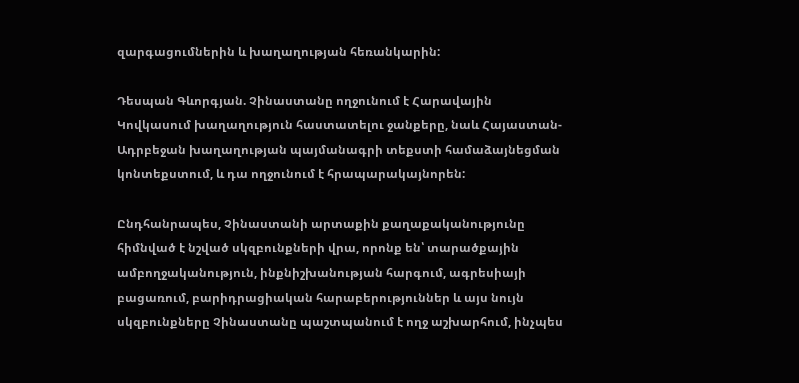զարգացումներին և խաղաղության հեռանկարին:

Դեսպան Գևորգյան. Չինաստանը ողջունում է Հարավային Կովկասում խաղաղություն հաստատելու ջանքերը, նաև Հայաստան-Ադրբեջան խաղաղության պայմանագրի տեքստի համաձայնեցման կոնտեքստում, և դա ողջունում է հրապարակայնորեն:

Ընդհանրապես, Չինաստանի արտաքին քաղաքականությունը հիմնված է նշված սկզբունքների վրա, որոնք են՝ տարածքային ամբողջականություն, ինքնիշխանության հարգում, ագրեսիայի բացառում, բարիդրացիական հարաբերություններ և այս նույն սկզբունքները Չինաստանը պաշտպանում է ողջ աշխարհում, ինչպես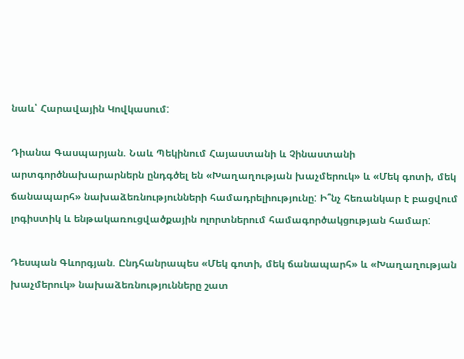նաև՝ Հարավային Կովկասում:

Դիանա Գասպարյան. Նաև Պեկինում Հայաստանի և Չինաստանի արտգործնախարարներն ընդգծել են «Խաղաղության խաչմերուկ» և «Մեկ գոտի, մեկ ճանապարհ» նախաձեռնությունների համադրելիությունը: Ի՞նչ հեռանկար է բացվում լոգիստիկ և ենթակառուցվածքային ոլորտներում համագործակցության համար:

Դեսպան Գևորգյան. Ընդհանրապես «Մեկ գոտի, մեկ ճանապարհ» և «Խաղաղության խաչմերուկ» նախաձեռնությունները շատ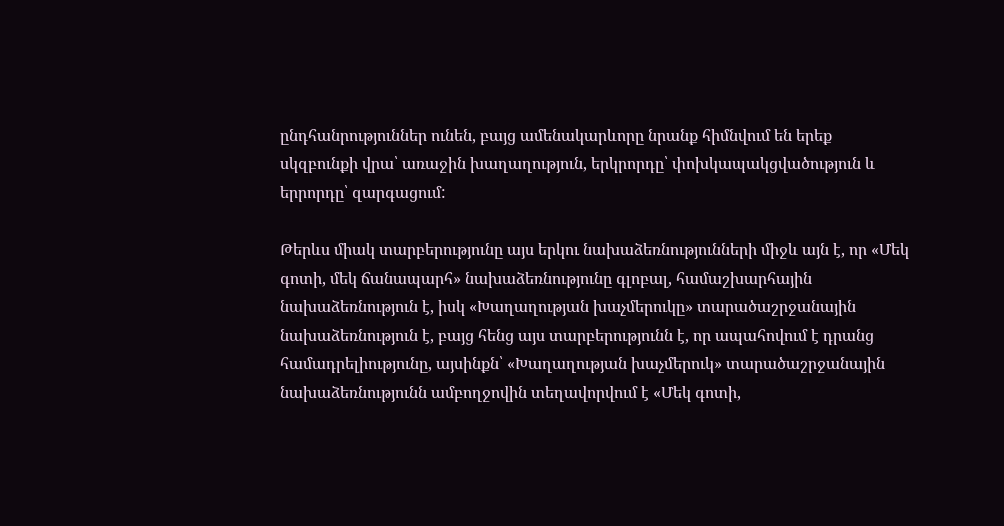ընդհանրություններ ունեն, բայց ամենակարևորը նրանք հիմնվում են երեք սկզբունքի վրա՝ առաջին խաղաղություն, երկրորդը՝ փոխկապակցվածություն և երրորդը՝ զարգացում:

Թերևս միակ տարբերությունը այս երկու նախաձեռնությունների միջև այն է, որ «Մեկ գոտի, մեկ ճանապարհ» նախաձեռնությունը գլոբալ, համաշխարհային նախաձեռնություն է, իսկ «Խաղաղության խաչմերուկը» տարածաշրջանային նախաձեռնություն է, բայց հենց այս տարբերությունն է, որ ապահովում է դրանց համադրելիությունը, այսինքն՝ «Խաղաղության խաչմերուկ» տարածաշրջանային նախաձեռնությունն ամբողջովին տեղավորվում է «Մեկ գոտի,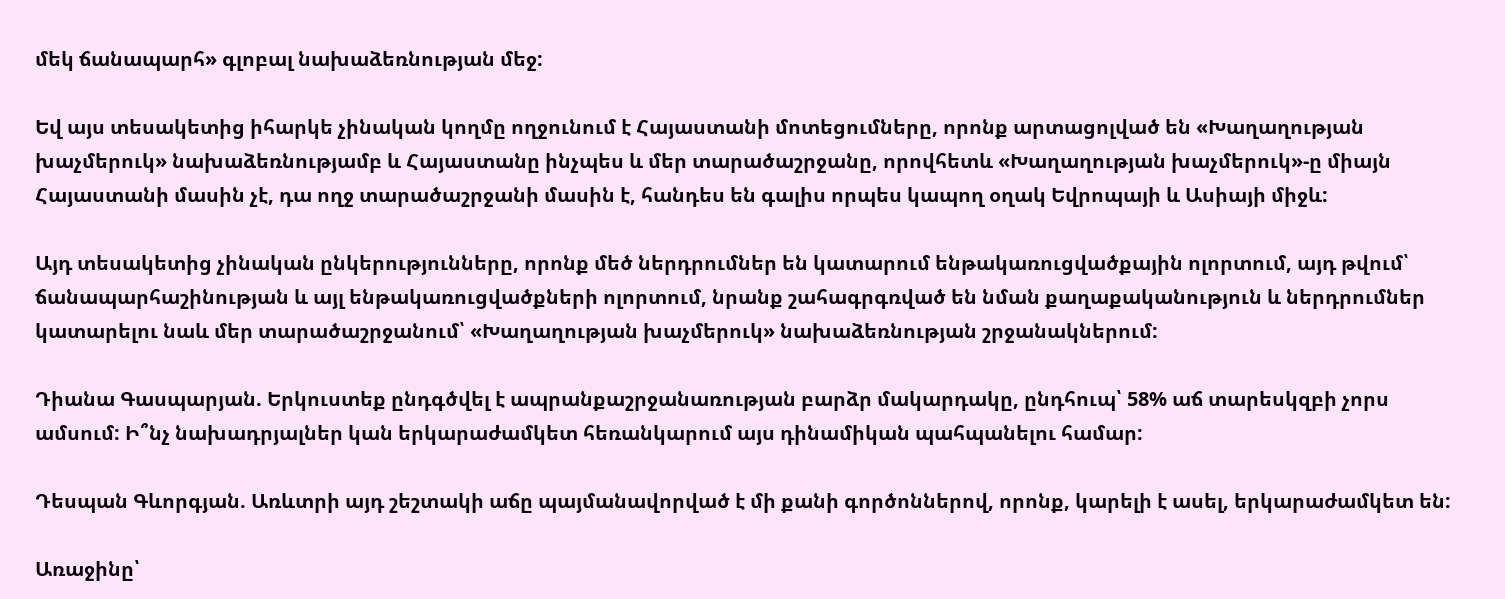մեկ ճանապարհ» գլոբալ նախաձեռնության մեջ:

Եվ այս տեսակետից իհարկե չինական կողմը ողջունում է Հայաստանի մոտեցումները, որոնք արտացոլված են «Խաղաղության խաչմերուկ» նախաձեռնությամբ և Հայաստանը ինչպես և մեր տարածաշրջանը, որովհետև «Խաղաղության խաչմերուկ»-ը միայն Հայաստանի մասին չէ, դա ողջ տարածաշրջանի մասին է, հանդես են գալիս որպես կապող օղակ Եվրոպայի և Ասիայի միջև:

Այդ տեսակետից չինական ընկերությունները, որոնք մեծ ներդրումներ են կատարում ենթակառուցվածքային ոլորտում, այդ թվում՝ ճանապարհաշինության և այլ ենթակառուցվածքների ոլորտում, նրանք շահագրգռված են նման քաղաքականություն և ներդրումներ կատարելու նաև մեր տարածաշրջանում՝ «Խաղաղության խաչմերուկ» նախաձեռնության շրջանակներում:

Դիանա Գասպարյան. Երկուստեք ընդգծվել է ապրանքաշրջանառության բարձր մակարդակը, ընդհուպ՝ 58% աճ տարեսկզբի չորս ամսում: Ի՞նչ նախադրյալներ կան երկարաժամկետ հեռանկարում այս դինամիկան պահպանելու համար:

Դեսպան Գևորգյան. Առևտրի այդ շեշտակի աճը պայմանավորված է մի քանի գործոններով, որոնք, կարելի է ասել, երկարաժամկետ են:

Առաջինը՝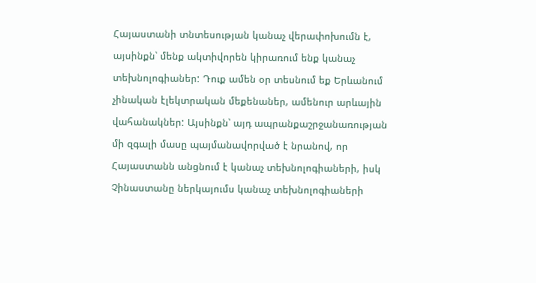Հայաստանի տնտեսության կանաչ վերափոխումն է, այսինքն՝ մենք ակտիվորեն կիրառում ենք կանաչ տեխնոլոգիաներ: Դուք ամեն օր տեսնում եք Երևանում չինական էլեկտրական մեքենաներ, ամենուր արևային վահանակներ: Այսինքն՝ այդ ապրանքաշրջանառության մի զգալի մասը պայմանավորված է նրանով, որ Հայաստանն անցնում է կանաչ տեխնոլոգիաների, իսկ Չինաստանը ներկայումս կանաչ տեխնոլոգիաների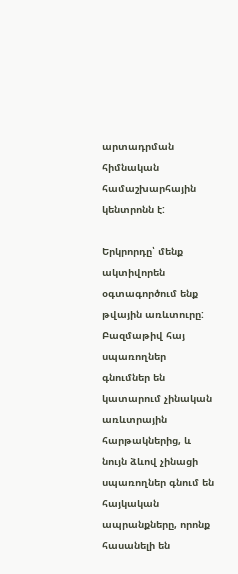արտադրման հիմնական համաշխարհային կենտրոնն է:

Երկրորդը՝ մենք ակտիվորեն օգտագործում ենք թվային առևտուրը: Բազմաթիվ հայ սպառողներ գնումներ են կատարում չինական առևտրային հարթակներից, և նույն ձևով չինացի սպառողներ գնում են հայկական ապրանքները, որոնք հասանելի են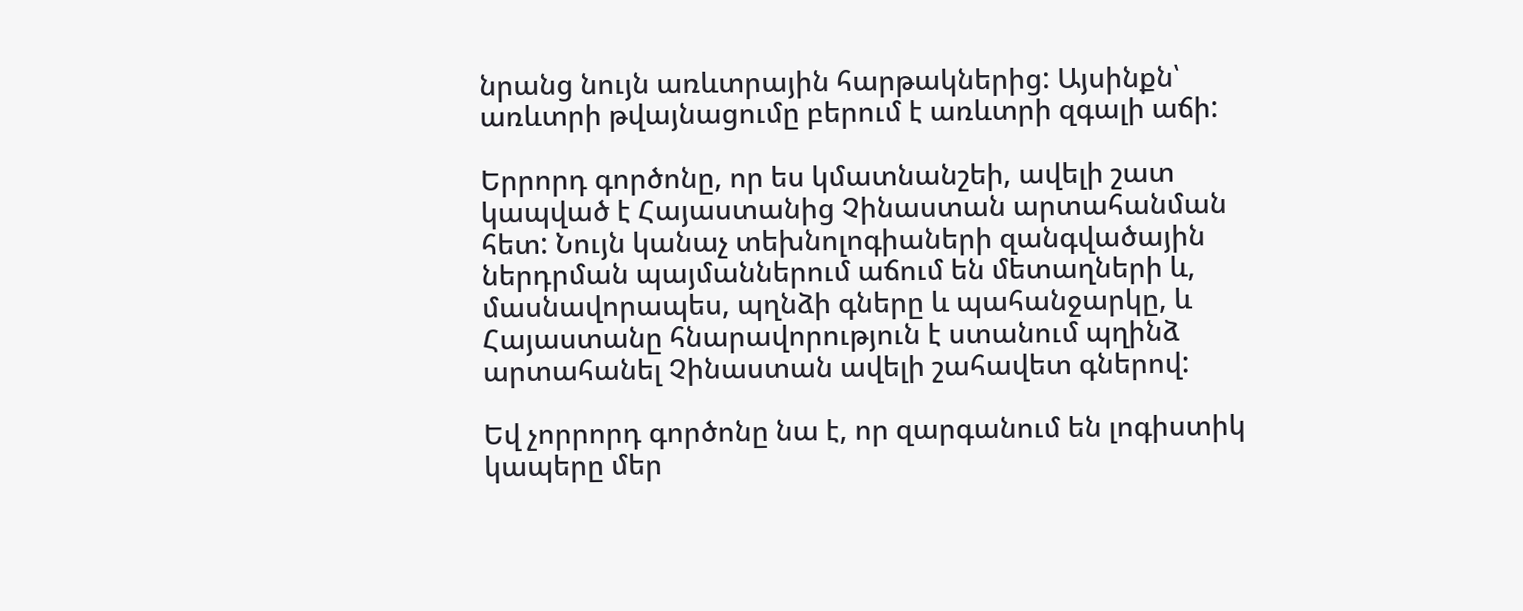նրանց նույն առևտրային հարթակներից: Այսինքն՝ առևտրի թվայնացումը բերում է առևտրի զգալի աճի:

Երրորդ գործոնը, որ ես կմատնանշեի, ավելի շատ կապված է Հայաստանից Չինաստան արտահանման հետ: Նույն կանաչ տեխնոլոգիաների զանգվածային ներդրման պայմաններում աճում են մետաղների և, մասնավորապես, պղնձի գները և պահանջարկը, և Հայաստանը հնարավորություն է ստանում պղինձ արտահանել Չինաստան ավելի շահավետ գներով:

Եվ չորրորդ գործոնը նա է, որ զարգանում են լոգիստիկ կապերը մեր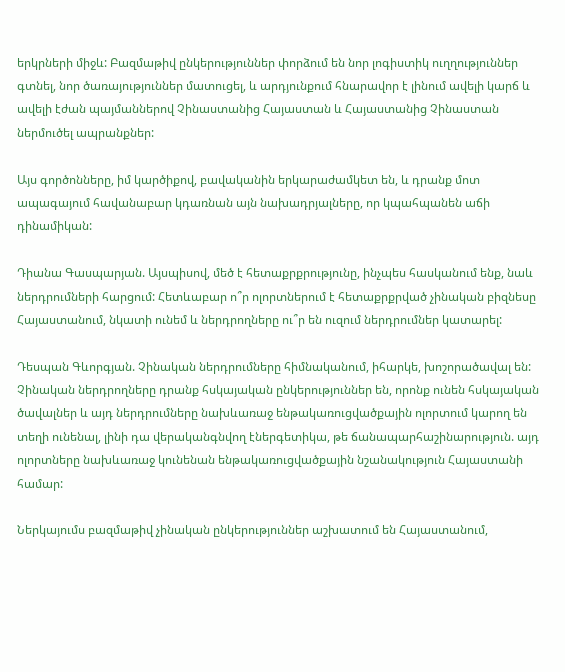երկրների միջև: Բազմաթիվ ընկերություններ փորձում են նոր լոգիստիկ ուղղություններ գտնել, նոր ծառայություններ մատուցել, և արդյունքում հնարավոր է լինում ավելի կարճ և ավելի էժան պայմաններով Չինաստանից Հայաստան և Հայաստանից Չինաստան ներմուծել ապրանքներ:

Այս գործոնները, իմ կարծիքով, բավականին երկարաժամկետ են, և դրանք մոտ ապագայում հավանաբար կդառնան այն նախադրյալները, որ կպահպանեն աճի դինամիկան:

Դիանա Գասպարյան. Այսպիսով, մեծ է հետաքրքրությունը, ինչպես հասկանում ենք, նաև ներդրումների հարցում: Հետևաբար ո՞ր ոլորտներում է հետաքրքրված չինական բիզնեսը Հայաստանում, նկատի ունեմ և ներդրողները ու՞ր են ուզում ներդրումներ կատարել:

Դեսպան Գևորգյան. Չինական ներդրումները հիմնականում, իհարկե, խոշորածավալ են: Չինական ներդրողները դրանք հսկայական ընկերություններ են, որոնք ունեն հսկայական ծավալներ և այդ ներդրումները նախևառաջ ենթակառուցվածքային ոլորտում կարող են տեղի ունենալ, լինի դա վերականգնվող էներգետիկա, թե ճանապարհաշինարություն. այդ ոլորտները նախևառաջ կունենան ենթակառուցվածքային նշանակություն Հայաստանի համար:

Ներկայումս բազմաթիվ չինական ընկերություններ աշխատում են Հայաստանում,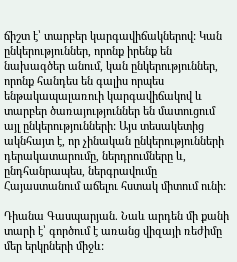ճիշտ է՝ տարբեր կարգավիճակներով: Կան ընկերություններ, որոնք իրենք են նախագծեր անում, կան ընկերություններ, որոնք հանդես են գալիս որպես ենթակապալառուի կարգավիճակով և տարբեր ծառայություններ են մատուցում այլ ընկերությունների: Այս տեսակետից ակնհայտ է, որ չինական ընկերությունների դերակատարումը, ներդրումները և, ընդհանրապես, ներգրավումը Հայաստանում աճելու հստակ միտում ունի:

Դիանա Գասպարյան. Նաև արդեն մի քանի տարի է՝ գործում է առանց վիզայի ռեժիմը մեր երկրների միջև: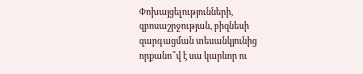Փոխայցելությունների, զբոսաշրջության, բիզնեսի զարգացման տեսանկյունից որքանո՞վ է սա կարևոր ու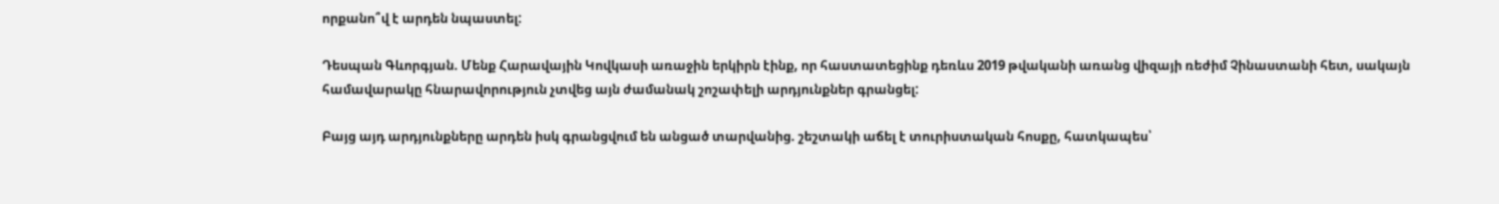որքանո՞վ է արդեն նպաստել:

Դեսպան Գևորգյան. Մենք Հարավային Կովկասի առաջին երկիրն էինք, որ հաստատեցինք դեռևս 2019 թվականի առանց վիզայի ռեժիմ Չինաստանի հետ, սակայն համավարակը հնարավորություն չտվեց այն ժամանակ շոշափելի արդյունքներ գրանցել:

Բայց այդ արդյունքները արդեն իսկ գրանցվում են անցած տարվանից. շեշտակի աճել է տուրիստական հոսքը, հատկապես՝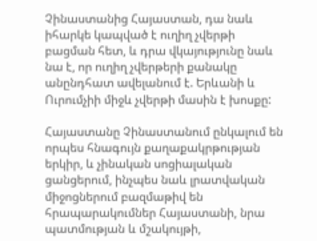Չինաստանից Հայաստան, դա նաև իհարկե կապված է ուղիղ չվերթի բացման հետ, և դրա վկայությունը նաև նա է, որ ուղիղ չվերթերի քանակը անընդհատ ավելանում է. Երևանի և Ուրումչիի միջև չվերթի մասին է խոսքը:

Հայաստանը Չինաստանում ընկալում են որպես հնագույն քաղաքակրթության երկիր, և չինական սոցիալական ցանցերում, ինչպես նաև լրատվական միջոցներում բազմաթիվ են հրապարակումներ Հայաստանի, նրա պատմության և մշակույթի,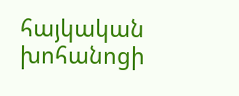հայկական խոհանոցի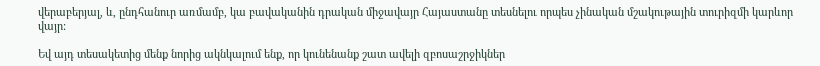վերաբերյալ, և, ընդհանուր առմամբ, կա բավականին դրական միջավայր Հայաստանը տեսնելու որպես չինական մշակութային տուրիզմի կարևոր վայր:

Եվ այդ տեսակետից մենք նորից ակնկալում ենք, որ կունենանք շատ ավելի զբոսաշրջիկներ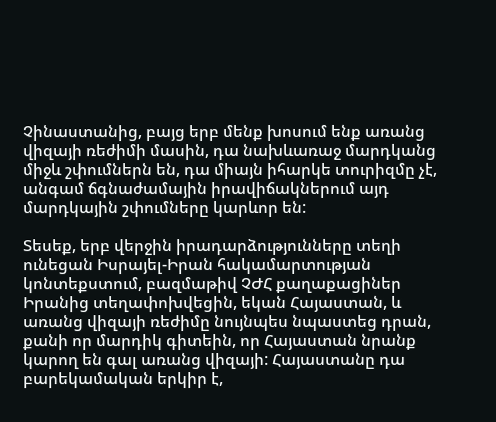Չինաստանից, բայց երբ մենք խոսում ենք առանց վիզայի ռեժիմի մասին, դա նախևառաջ մարդկանց միջև շփումներն են, դա միայն իհարկե տուրիզմը չէ, անգամ ճգնաժամային իրավիճակներում այդ մարդկային շփումները կարևոր են:

Տեսեք, երբ վերջին իրադարձությունները տեղի ունեցան Իսրայել-Իրան հակամարտության կոնտեքստում, բազմաթիվ ՉԺՀ քաղաքացիներ Իրանից տեղափոխվեցին, եկան Հայաստան, և առանց վիզայի ռեժիմը նույնպես նպաստեց դրան, քանի որ մարդիկ գիտեին, որ Հայաստան նրանք կարող են գալ առանց վիզայի: Հայաստանը դա բարեկամական երկիր է,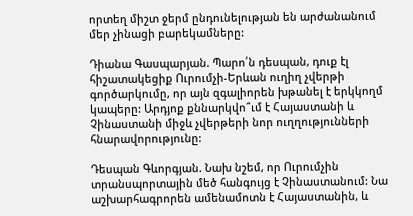որտեղ միշտ ջերմ ընդունելության են արժանանում մեր չինացի բարեկամները:

Դիանա Գասպարյան. Պարո՛ն դեսպան, դուք էլ հիշատակեցիք Ուրումչի-Երևան ուղիղ չվերթի գործարկումը, որ այն զգալիորեն խթանել է երկկողմ կապերը: Արդյոք քննարկվո՞ւմ է Հայաստանի և Չինաստանի միջև չվերթերի նոր ուղղությունների հնարավորությունը:

Դեսպան Գևորգյան. Նախ նշեմ, որ Ուրումչին տրանսպորտային մեծ հանգույց է Չինաստանում: Նա աշխարհագրորեն ամենամոտն է Հայաստանին, և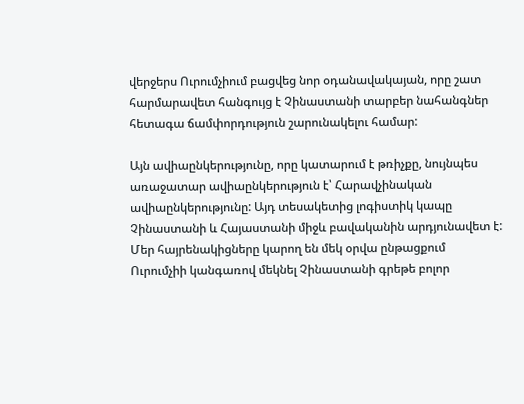վերջերս Ուրումչիում բացվեց նոր օդանավակայան, որը շատ հարմարավետ հանգույց է Չինաստանի տարբեր նահանգներ հետագա ճամփորդություն շարունակելու համար:

Այն ավիաընկերությունը, որը կատարում է թռիչքը, նույնպես առաջատար ավիաընկերություն է՝ Հարավչինական ավիաընկերությունը: Այդ տեսակետից լոգիստիկ կապը Չինաստանի և Հայաստանի միջև բավականին արդյունավետ է: Մեր հայրենակիցները կարող են մեկ օրվա ընթացքում Ուրումչիի կանգառով մեկնել Չինաստանի գրեթե բոլոր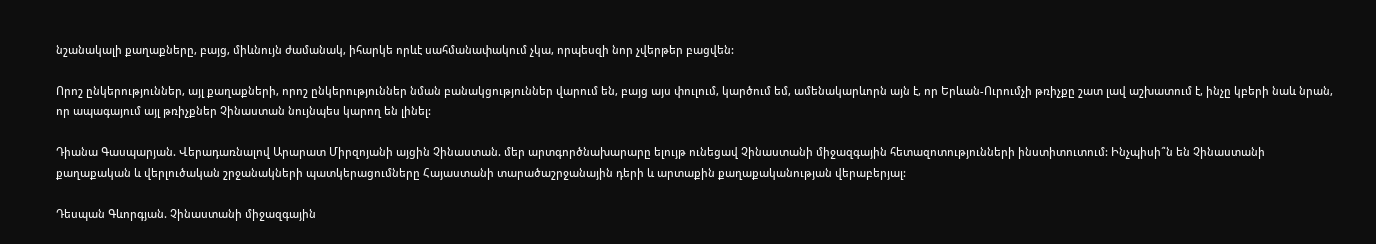նշանակալի քաղաքները, բայց, միևնույն ժամանակ, իհարկե որևէ սահմանափակում չկա, որպեսզի նոր չվերթեր բացվեն:

Որոշ ընկերություններ, այլ քաղաքների, որոշ ընկերություններ նման բանակցություններ վարում են, բայց այս փուլում, կարծում եմ, ամենակարևորն այն է, որ Երևան-Ուրումչի թռիչքը շատ լավ աշխատում է, ինչը կբերի նաև նրան, որ ապագայում այլ թռիչքներ Չինաստան նույնպես կարող են լինել:

Դիանա Գասպարյան. Վերադառնալով Արարատ Միրզոյանի այցին Չինաստան. մեր արտգործնախարարը ելույթ ունեցավ Չինաստանի միջազգային հետազոտությունների ինստիտուտում: Ինչպիսի՞ն են Չինաստանի քաղաքական և վերլուծական շրջանակների պատկերացումները Հայաստանի տարածաշրջանային դերի և արտաքին քաղաքականության վերաբերյալ:

Դեսպան Գևորգյան. Չինաստանի միջազգային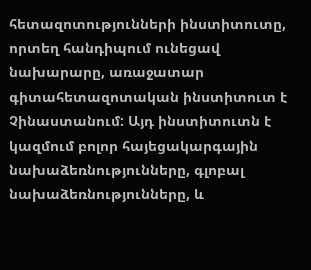հետազոտությունների ինստիտուտը, որտեղ հանդիպում ունեցավ նախարարը, առաջատար գիտահետազոտական ինստիտուտ է Չինաստանում: Այդ ինստիտուտն է կազմում բոլոր հայեցակարգային նախաձեռնությունները, գլոբալ նախաձեռնությունները, և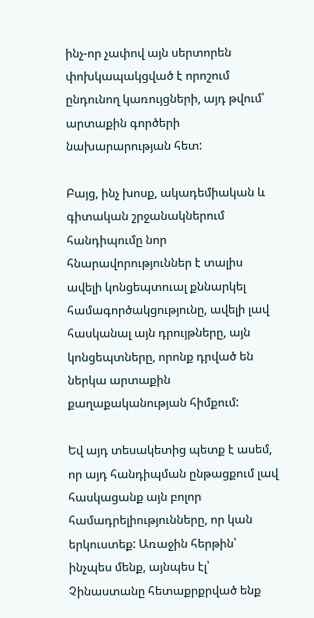ինչ-որ չափով այն սերտորեն փոխկապակցված է որոշում ընդունող կառույցների, այդ թվում՝ արտաքին գործերի նախարարության հետ:

Բայց, ինչ խոսք, ակադեմիական և գիտական շրջանակներում հանդիպումը նոր հնարավորություններ է տալիս ավելի կոնցեպտուալ քննարկել համագործակցությունը, ավելի լավ հասկանալ այն դրույթները, այն կոնցեպտները, որոնք դրված են ներկա արտաքին քաղաքականության հիմքում:

Եվ այդ տեսակետից պետք է ասեմ, որ այդ հանդիպման ընթացքում լավ հասկացանք այն բոլոր համադրելիությունները, որ կան երկուստեք: Առաջին հերթին՝ ինչպես մենք, այնպես էլ՝ Չինաստանը հետաքրքրված ենք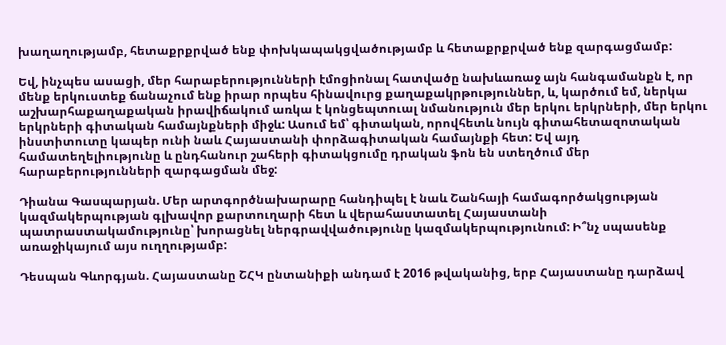խաղաղությամբ, հետաքրքրված ենք փոխկապակցվածությամբ և հետաքրքրված ենք զարգացմամբ:

Եվ, ինչպես ասացի, մեր հարաբերությունների էմոցիոնալ հատվածը նախևառաջ այն հանգամանքն է, որ մենք երկուստեք ճանաչում ենք իրար որպես հինավուրց քաղաքակրթություններ, և, կարծում եմ, ներկա աշխարհաքաղաքական իրավիճակում առկա է կոնցեպտուալ նմանություն մեր երկու երկրների, մեր երկու երկրների գիտական համայնքների միջև: Ասում եմ՝ գիտական, որովհետև նույն գիտահետազոտական ինստիտուտը կապեր ունի նաև Հայաստանի փորձագիտական համայնքի հետ: Եվ այդ համատեղելիությունը և ընդհանուր շահերի գիտակցումը դրական ֆոն են ստեղծում մեր հարաբերությունների զարգացման մեջ:

Դիանա Գասպարյան. Մեր արտգործնախարարը հանդիպել է նաև Շանհայի համագործակցության կազմակերպության գլխավոր քարտուղարի հետ և վերահաստատել Հայաստանի պատրաստակամությունը՝ խորացնել ներգրավվածությունը կազմակերպությունում: Ի՞նչ սպասենք առաջիկայում այս ուղղությամբ:

Դեսպան Գևորգյան. Հայաստանը ՇՀԿ ընտանիքի անդամ է 2016 թվականից, երբ Հայաստանը դարձավ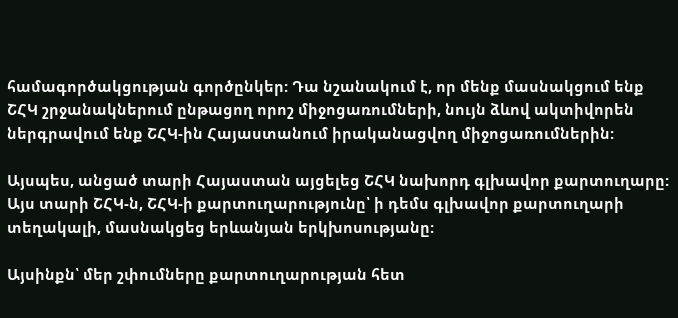համագործակցության գործընկեր: Դա նշանակում է, որ մենք մասնակցում ենք ՇՀԿ շրջանակներում ընթացող որոշ միջոցառումների, նույն ձևով ակտիվորեն ներգրավում ենք ՇՀԿ-ին Հայաստանում իրականացվող միջոցառումներին:

Այսպես, անցած տարի Հայաստան այցելեց ՇՀԿ նախորդ գլխավոր քարտուղարը: Այս տարի ՇՀԿ-ն, ՇՀԿ-ի քարտուղարությունը՝ ի դեմս գլխավոր քարտուղարի տեղակալի, մասնակցեց երևանյան երկխոսությանը:

Այսինքն՝ մեր շփումները քարտուղարության հետ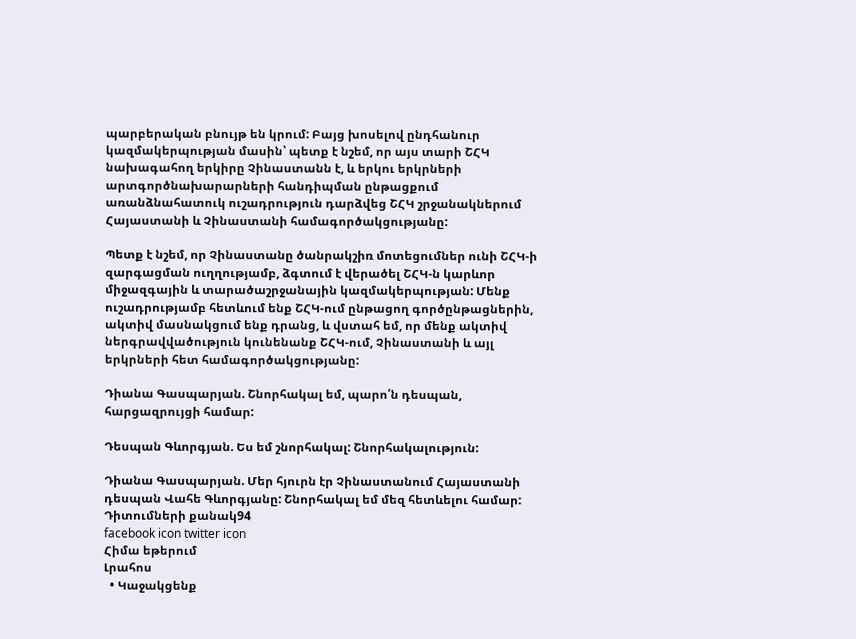պարբերական բնույթ են կրում: Բայց խոսելով ընդհանուր կազմակերպության մասին՝ պետք է նշեմ, որ այս տարի ՇՀԿ նախագահող երկիրը Չինաստանն է, և երկու երկրների արտգործնախարարների հանդիպման ընթացքում առանձնահատուկ ուշադրություն դարձվեց ՇՀԿ շրջանակներում Հայաստանի և Չինաստանի համագործակցությանը:

Պետք է նշեմ, որ Չինաստանը ծանրակշիռ մոտեցումներ ունի ՇՀԿ-ի զարգացման ուղղությամբ, ձգտում է վերածել ՇՀԿ-ն կարևոր միջազգային և տարածաշրջանային կազմակերպության: Մենք ուշադրությամբ հետևում ենք ՇՀԿ-ում ընթացող գործընթացներին, ակտիվ մասնակցում ենք դրանց, և վստահ եմ, որ մենք ակտիվ ներգրավվածություն կունենանք ՇՀԿ-ում, Չինաստանի և այլ երկրների հետ համագործակցությանը:

Դիանա Գասպարյան. Շնորհակալ եմ, պարո՛ն դեսպան, հարցազրույցի համար:

Դեսպան Գևորգյան. Ես եմ շնորհակալ: Շնորհակալություն:

Դիանա Գասպարյան. Մեր հյուրն էր Չինաստանում Հայաստանի դեսպան Վահե Գևորգյանը: Շնորհակալ եմ մեզ հետևելու համար:
Դիտումների քանակ94
facebook icon twitter icon
Հիմա եթերում
Լրահոս
  • Կաջակցենք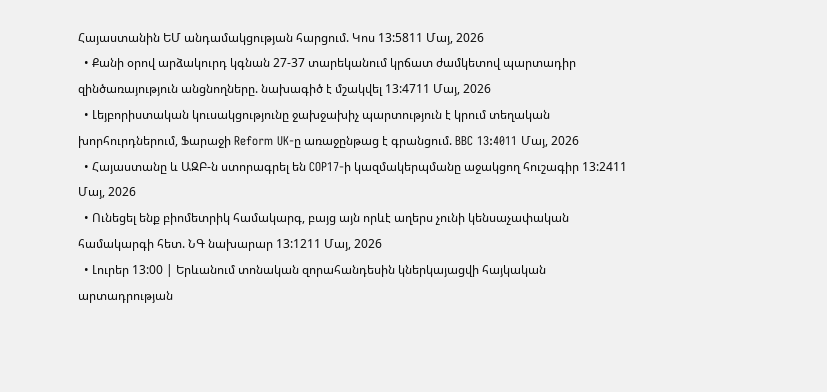Հայաստանին ԵՄ անդամակցության հարցում. Կոս 13:5811 Մայ, 2026
  • Քանի օրով արձակուրդ կգնան 27-37 տարեկանում կրճատ ժամկետով պարտադիր զինծառայություն անցնողները. նախագիծ է մշակվել 13:4711 Մայ, 2026
  • Լեյբորիստական կուսակցությունը ջախջախիչ պարտություն է կրում տեղական խորհուրդներում, Ֆարաջի Reform UK-ը առաջընթաց է գրանցում. BBC 13:4011 Մայ, 2026
  • Հայաստանը և ԱԶԲ-ն ստորագրել են COP17-ի կազմակերպմանը աջակցող հուշագիր 13:2411 Մայ, 2026
  • Ունեցել ենք բիոմետրիկ համակարգ, բայց այն որևէ աղերս չունի կենսաչափական համակարգի հետ. ՆԳ նախարար 13:1211 Մայ, 2026
  • Լուրեր 13:00 | Երևանում տոնական զորահանդեսին կներկայացվի հայկական արտադրության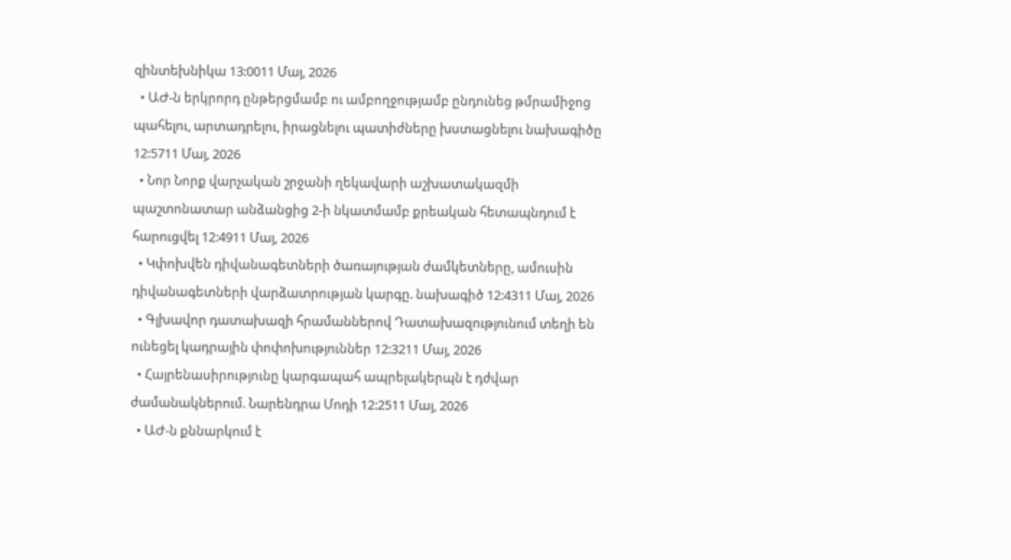զինտեխնիկա 13:0011 Մայ, 2026
  • ԱԺ-ն երկրորդ ընթերցմամբ ու ամբողջությամբ ընդունեց թմրամիջոց պահելու, արտադրելու, իրացնելու պատիժները խստացնելու նախագիծը 12:5711 Մայ, 2026
  • Նոր Նորք վարչական շրջանի ղեկավարի աշխատակազմի պաշտոնատար անձանցից 2-ի նկատմամբ քրեական հետապնդում է հարուցվել 12:4911 Մայ, 2026
  • Կփոխվեն դիվանագետների ծառայության ժամկետները, ամուսին դիվանագետների վարձատրության կարգը. նախագիծ 12:4311 Մայ, 2026
  • Գլխավոր դատախազի հրամաններով Դատախազությունում տեղի են ունեցել կադրային փոփոխություններ 12:3211 Մայ, 2026
  • Հայրենասիրությունը կարգապահ ապրելակերպն է դժվար ժամանակներում. Նարենդրա Մոդի 12:2511 Մայ, 2026
  • ԱԺ-ն քննարկում է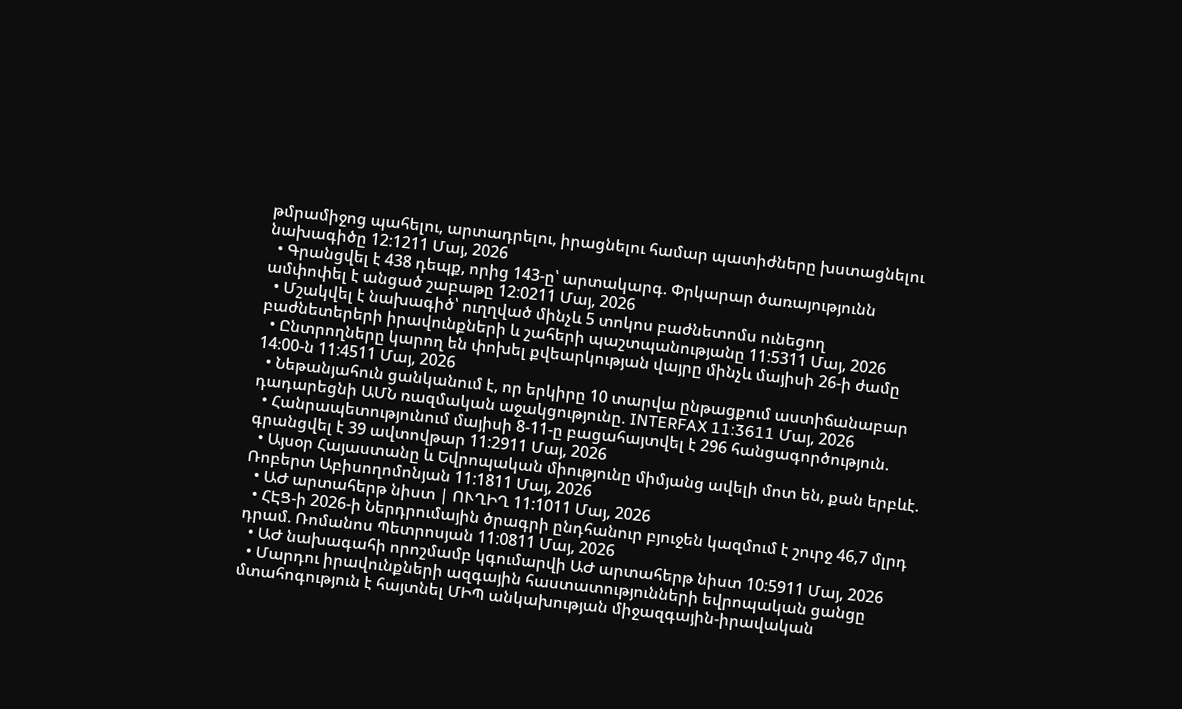թմրամիջոց պահելու, արտադրելու, իրացնելու համար պատիժները խստացնելու նախագիծը 12:1211 Մայ, 2026
  • Գրանցվել է 438 դեպք, որից 143-ը՝ արտակարգ. Փրկարար ծառայությունն ամփոփել է անցած շաբաթը 12:0211 Մայ, 2026
  • Մշակվել է նախագիծ՝ ուղղված մինչև 5 տոկոս բաժնետոմս ունեցող բաժնետերերի իրավունքների և շահերի պաշտպանությանը 11:5311 Մայ, 2026
  • Ընտրողները կարող են փոխել քվեարկության վայրը մինչև մայիսի 26-ի ժամը 14։00-ն 11:4511 Մայ, 2026
  • Նեթանյահուն ցանկանում է, որ երկիրը 10 տարվա ընթացքում աստիճանաբար դադարեցնի ԱՄՆ ռազմական աջակցությունը. INTERFAX 11:3611 Մայ, 2026
  • Հանրապետությունում մայիսի 8-11-ը բացահայտվել է 296 հանցագործություն. գրանցվել է 39 ավտովթար 11:2911 Մայ, 2026
  • Այսօր Հայաստանը և Եվրոպական միությունը միմյանց ավելի մոտ են, քան երբևէ. Ռոբերտ Աբիսողոմոնյան 11:1811 Մայ, 2026
  • ԱԺ արտահերթ նիստ | ՈՒՂԻՂ 11:1011 Մայ, 2026
  • ՀԷՑ-ի 2026-ի Ներդրումային ծրագրի ընդհանուր բյուջեն կազմում է շուրջ 46,7 մլրդ դրամ. Ռոմանոս Պետրոսյան 11:0811 Մայ, 2026
  • ԱԺ նախագահի որոշմամբ կգումարվի ԱԺ արտահերթ նիստ 10:5911 Մայ, 2026
  • Մարդու իրավունքների ազգային հաստատությունների եվրոպական ցանցը մտահոգություն է հայտնել ՄԻՊ անկախության միջազգային-իրավական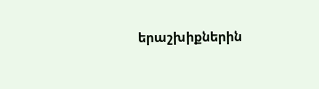երաշխիքներին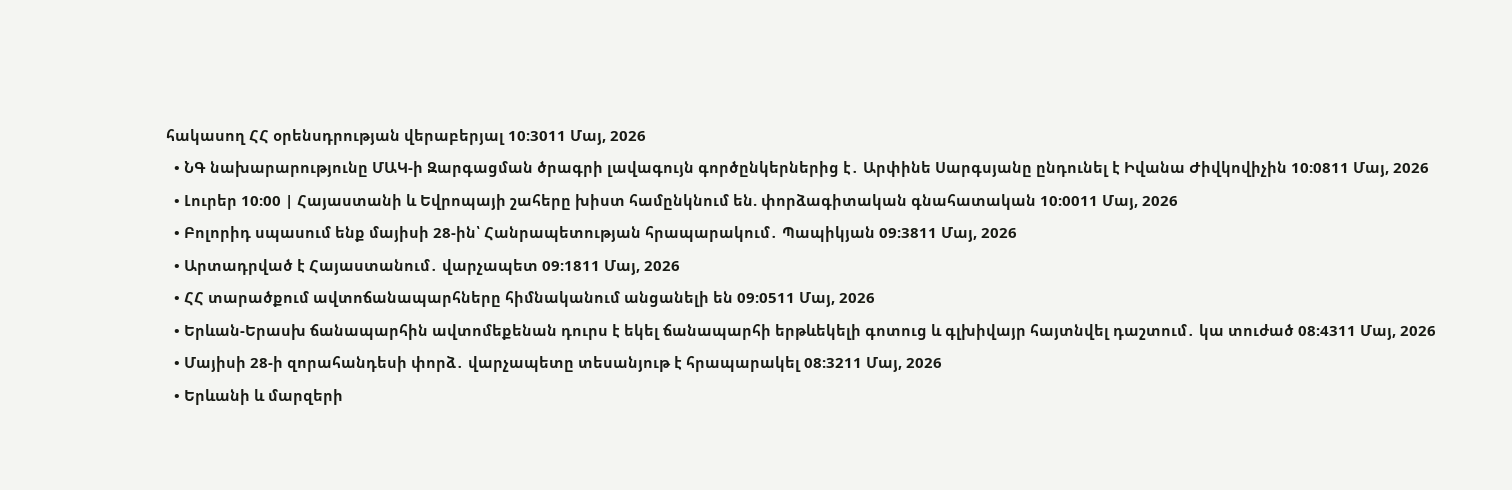հակասող ՀՀ օրենսդրության վերաբերյալ 10:3011 Մայ, 2026
  • ՆԳ նախարարությունը ՄԱԿ-ի Զարգացման ծրագրի լավագույն գործընկերներից է․ Արփինե Սարգսյանը ընդունել է Իվանա Ժիվկովիչին 10:0811 Մայ, 2026
  • Լուրեր 10:00 | Հայաստանի և Եվրոպայի շահերը խիստ համընկնում են. փորձագիտական գնահատական 10:0011 Մայ, 2026
  • Բոլորիդ սպասում ենք մայիսի 28-ին՝ Հանրապետության հրապարակում․ Պապիկյան 09:3811 Մայ, 2026
  • Արտադրված է Հայաստանում․ վարչապետ 09:1811 Մայ, 2026
  • ՀՀ տարածքում ավտոճանապարհները հիմնականում անցանելի են 09:0511 Մայ, 2026
  • Երևան-Երասխ ճանապարհին ավտոմեքենան դուրս է եկել ճանապարհի երթևեկելի գոտուց և գլխիվայր հայտնվել դաշտում․ կա տուժած 08:4311 Մայ, 2026
  • Մայիսի 28-ի զորահանդեսի փորձ․ վարչապետը տեսանյութ է հրապարակել 08:3211 Մայ, 2026
  • Երևանի և մարզերի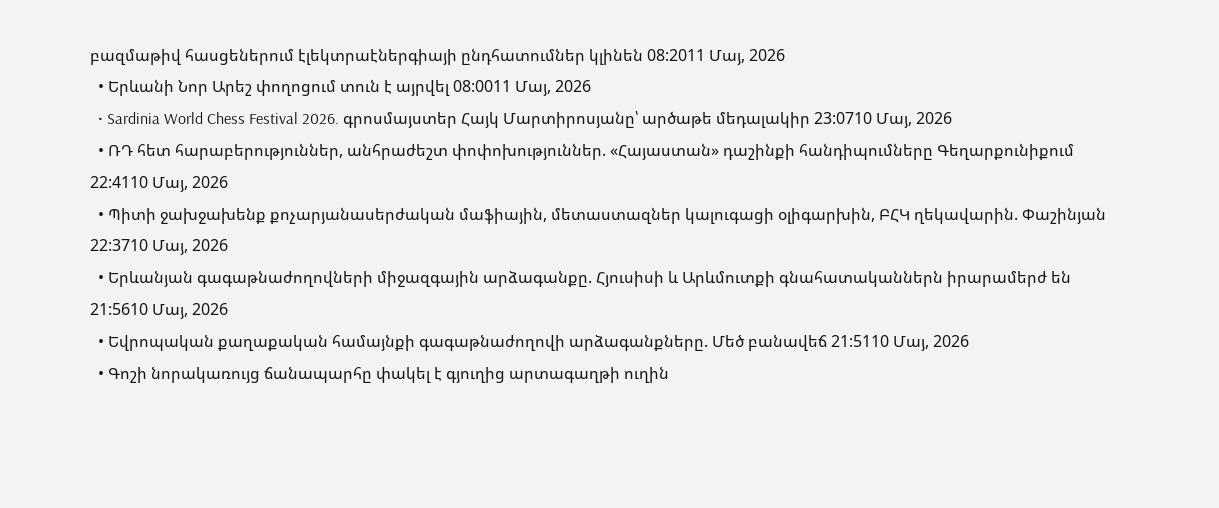բազմաթիվ հասցեներում էլեկտրաէներգիայի ընդհատումներ կլինեն 08:2011 Մայ, 2026
  • Երևանի Նոր Արեշ փողոցում տուն է այրվել 08:0011 Մայ, 2026
  • Sardinia World Chess Festival 2026. գրոսմայստեր Հայկ Մարտիրոսյանը՝ արծաթե մեդալակիր 23:0710 Մայ, 2026
  • ՌԴ հետ հարաբերություններ, անհրաժեշտ փոփոխություններ. «Հայաստան» դաշինքի հանդիպումները Գեղարքունիքում 22:4110 Մայ, 2026
  • Պիտի ջախջախենք քոչարյանասերժական մաֆիային, մետաստազներ կալուգացի օլիգարխին, ԲՀԿ ղեկավարին. Փաշինյան 22:3710 Մայ, 2026
  • Երևանյան գագաթնաժողովների միջազգային արձագանքը. Հյուսիսի և Արևմուտքի գնահատականներն իրարամերժ են 21:5610 Մայ, 2026
  • Եվրոպական քաղաքական համայնքի գագաթնաժողովի արձագանքները. Մեծ բանավեճ 21:5110 Մայ, 2026
  • Գոշի նորակառույց ճանապարհը փակել է գյուղից արտագաղթի ուղին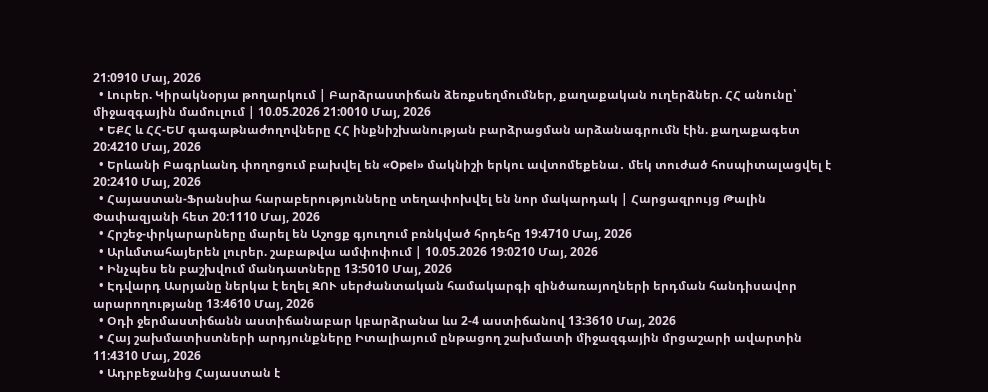21:0910 Մայ, 2026
  • Լուրեր. Կիրակնօրյա թողարկում | Բարձրաստիճան ձեռքսեղմումներ, քաղաքական ուղերձներ. ՀՀ անունը՝ միջազգային մամուլում | 10.05.2026 21:0010 Մայ, 2026
  • ԵՔՀ և ՀՀ-ԵՄ գագաթնաժողովները ՀՀ ինքնիշխանության բարձրացման արձանագրումն էին. քաղաքագետ 20:4210 Մայ, 2026
  • Երևանի Բագրևանդ փողոցում բախվել են «Opel» մակնիշի երկու ավտոմեքենա․ մեկ տուժած հոսպիտալացվել է 20:2410 Մայ, 2026
  • Հայաստան-Ֆրանսիա հարաբերությունները տեղափոխվել են նոր մակարդակ | Հարցազրույց Թալին Փափազյանի հետ 20:1110 Մայ, 2026
  • Հրշեջ-փրկարարները մարել են Աշոցք գյուղում բռնկված հրդեհը 19:4710 Մայ, 2026
  • Արևմտահայերեն լուրեր. շաբաթվա ամփոփում | 10.05.2026 19:0210 Մայ, 2026
  • Ինչպես են բաշխվում մանդատները 13:5010 Մայ, 2026
  • Էդվարդ Ասրյանը ներկա է եղել ԶՈՒ սերժանտական համակարգի զինծառայողների երդման հանդիսավոր արարողությանը 13:4610 Մայ, 2026
  • Օդի ջերմաստիճանն աստիճանաբար կբարձրանա ևս 2-4 աստիճանով 13:3610 Մայ, 2026
  • Հայ շախմատիստների արդյունքները Իտալիայում ընթացող շախմատի միջազգային մրցաշարի ավարտին 11:4310 Մայ, 2026
  • Ադրբեջանից Հայաստան է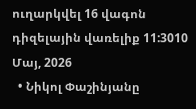ուղարկվել 16 վագոն դիզելային վառելիք 11:3010 Մայ, 2026
  • Նիկոլ Փաշինյանը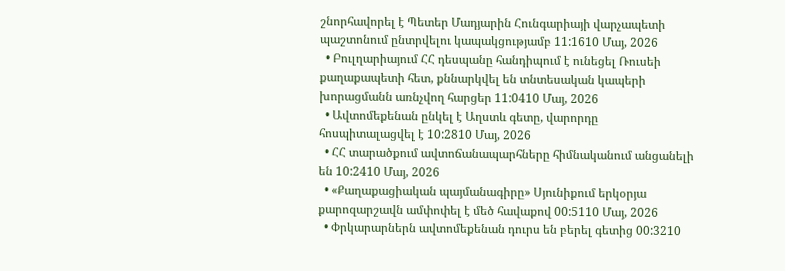շնորհավորել է Պետեր Մադյարին Հունգարիայի վարչապետի պաշտոնում ընտրվելու կապակցությամբ 11:1610 Մայ, 2026
  • Բուլղարիայում ՀՀ դեսպանը հանդիպում է ունեցել Ռուսեի քաղաքապետի հետ, քննարկվել են տնտեսական կապերի խորացմանն առնչվող հարցեր 11:0410 Մայ, 2026
  • Ավտոմեքենան ընկել է Աղստև գետը, վարորդը հոսպիտալացվել է 10:2810 Մայ, 2026
  • ՀՀ տարածքում ավտոճանապարհները հիմնականում անցանելի են 10:2410 Մայ, 2026
  • «Քաղաքացիական պայմանագիրը» Սյունիքում երկօրյա քարոզարշավն ամփոփել է մեծ հավաքով 00:5110 Մայ, 2026
  • Փրկարարներն ավտոմեքենան դուրս են բերել գետից 00:3210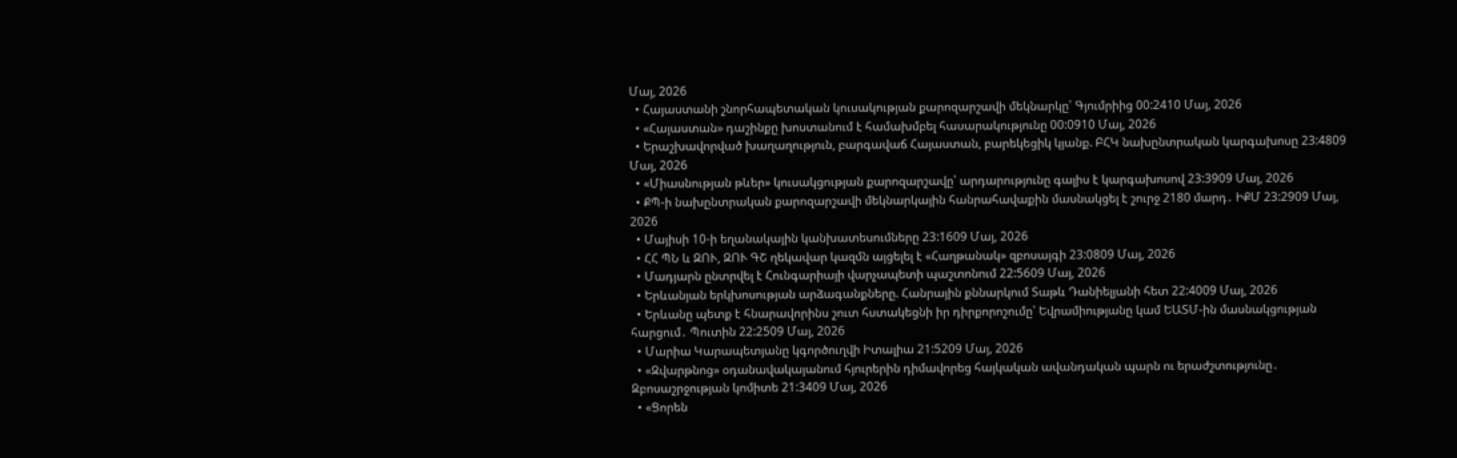Մայ, 2026
  • Հայաստանի շնորհապետական կուսակության քարոզարշավի մեկնարկը՝ Գյումրիից 00:2410 Մայ, 2026
  • «Հայաստան» դաշինքը խոստանում է համախմբել հասարակությունը 00:0910 Մայ, 2026
  • Երաշխավորված խաղաղություն, բարգավաճ Հայաստան, բարեկեցիկ կյանք. ԲՀԿ նախընտրական կարգախոսը 23:4809 Մայ, 2026
  • «Միասնության թևեր» կուսակցության քարոզարշավը՝ արդարությունը գալիս է կարգախոսով 23:3909 Մայ, 2026
  • ՔՊ-ի նախընտրական քարոզարշավի մեկնարկային հանրահավաքին մասնակցել է շուրջ 2180 մարդ․ ԻՔՄ 23:2909 Մայ, 2026
  • Մայիսի 10-ի եղանակային կանխատեսումները 23:1609 Մայ, 2026
  • ՀՀ ՊՆ և ԶՈՒ, ԶՈՒ ԳՇ ղեկավար կազմն այցելել է «Հաղթանակ» զբոսայգի 23:0809 Մայ, 2026
  • Մադյարն ընտրվել է Հունգարիայի վարչապետի պաշտոնում 22:5609 Մայ, 2026
  • Երևանյան երկխոսության արձագանքները. Հանրային քննարկում Տաթև Դանիելյանի հետ 22:4009 Մայ, 2026
  • Երևանը պետք է հնարավորինս շուտ հստակեցնի իր դիրքորոշումը՝ Եվրամիությանը կամ ԵԱՏՄ-ին մասնակցության հարցում․ Պուտին 22:2509 Մայ, 2026
  • Մարիա Կարապետյանը կգործուղվի Իտալիա 21:5209 Մայ, 2026
  • «Զվարթնոց» օդանավակայանում հյուրերին դիմավորեց հայկական ավանդական պարն ու երաժշտությունը․ Զբոսաշրջության կոմիտե 21:3409 Մայ, 2026
  • «Ցորեն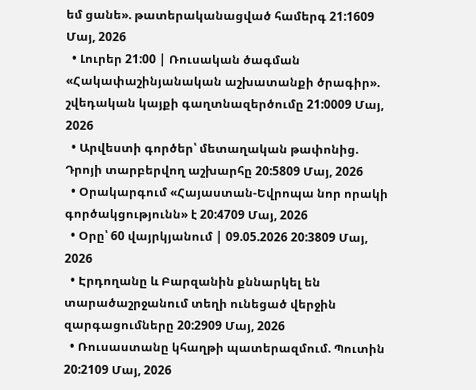եմ ցանե». թատերականացված համերգ 21:1609 Մայ, 2026
  • Լուրեր 21:00 | Ռուսական ծագման «Հակափաշինյանական աշխատանքի ծրագիր». շվեդական կայքի գաղտնազերծումը 21:0009 Մայ, 2026
  • Արվեստի գործեր՝ մետաղական թափոնից. Դրոյի տարբերվող աշխարհը 20:5809 Մայ, 2026
  • Օրակարգում «Հայաստան-Եվրոպա նոր որակի գործակցությունն» է 20:4709 Մայ, 2026
  • Օրը՝ 60 վայրկյանում | 09.05.2026 20:3809 Մայ, 2026
  • Էրդողանը և Բարզանին քննարկել են տարածաշրջանում տեղի ունեցած վերջին զարգացումները 20:2909 Մայ, 2026
  • Ռուսաստանը կհաղթի պատերազմում. Պուտին 20:2109 Մայ, 2026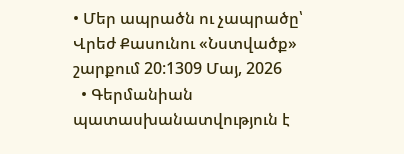• Մեր ապրածն ու չապրածը՝ Վրեժ Քասունու «Նստվածք» շարքում 20:1309 Մայ, 2026
  • Գերմանիան պատասխանատվություն է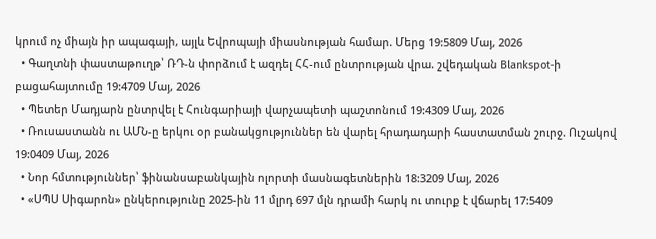կրում ոչ միայն իր ապագայի, այլև Եվրոպայի միասնության համար. Մերց 19:5809 Մայ, 2026
  • Գաղտնի փաստաթուղթ՝ ՌԴ-ն փորձում է ազդել ՀՀ-ում ընտրության վրա. շվեդական Blankspot-ի բացահայտումը 19:4709 Մայ, 2026
  • Պետեր Մադյարն ընտրվել է Հունգարիայի վարչապետի պաշտոնում 19:4309 Մայ, 2026
  • Ռուսաստանն ու ԱՄՆ-ը երկու օր բանակցություններ են վարել հրադադարի հաստատման շուրջ. Ուշակով 19:0409 Մայ, 2026
  • Նոր հմտություններ՝ ֆինանսաբանկային ոլորտի մասնագետներին 18:3209 Մայ, 2026
  • «ՍՊՍ Սիգարոն» ընկերությունը 2025-ին 11 մլրդ 697 մլն դրամի հարկ ու տուրք է վճարել 17:5409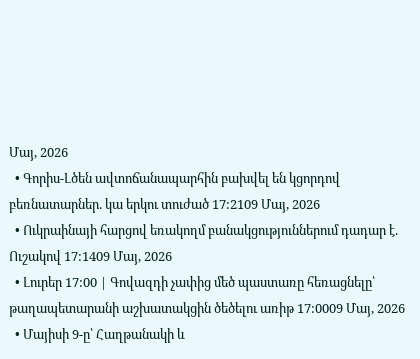Մայ, 2026
  • Գորիս-Լծեն ավտոճանապարհին բախվել են կցորդով բեռնատարներ. կա երկու տուժած 17:2109 Մայ, 2026
  • Ուկրաինայի հարցով եռակողմ բանակցություններում դադար է. Ուշակով 17:1409 Մայ, 2026
  • Լուրեր 17:00 | Գովազդի չափից մեծ պաստառը հեռացնելը՝ թաղապետարանի աշխատակցին ծեծելու առիթ 17:0009 Մայ, 2026
  • Մայիսի 9-ը՝ Հաղթանակի և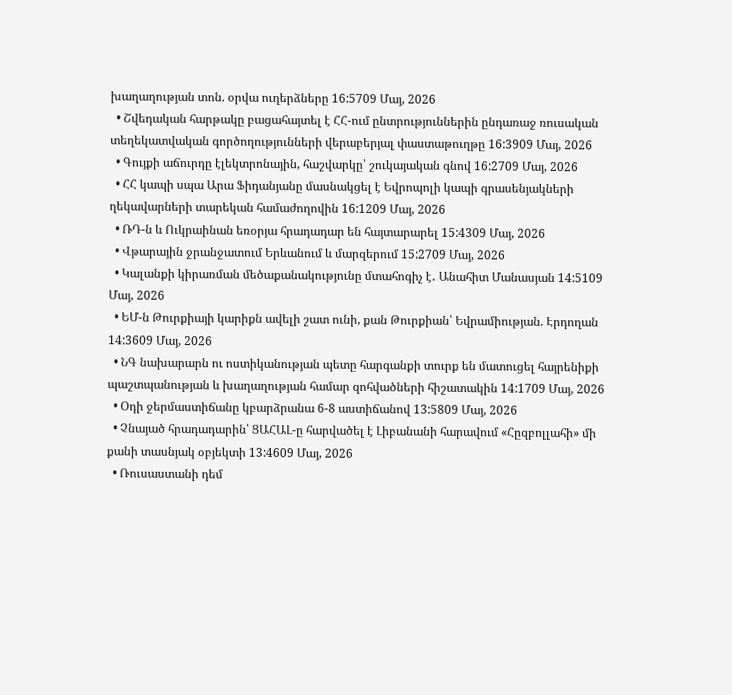խաղաղության տոն. օրվա ուղերձները 16:5709 Մայ, 2026
  • Շվեդական հարթակը բացահայտել է ՀՀ-ում ընտրություններին ընդառաջ ռուսական տեղեկատվական գործողությունների վերաբերյալ փաստաթուղթը 16:3909 Մայ, 2026
  • Գույքի աճուրդը էլեկտրոնային, հաշվարկը՝ շուկայական գնով 16:2709 Մայ, 2026
  • ՀՀ կապի սպա Արա Ֆիդանյանը մասնակցել է Եվրոպոլի կապի գրասենյակների ղեկավարների տարեկան համաժողովին 16:1209 Մայ, 2026
  • ՌԴ-ն և Ուկրաինան եռօրյա հրադադար են հայտարարել 15:4309 Մայ, 2026
  • Վթարային ջրանջատում Երևանում և մարզերում 15:2709 Մայ, 2026
  • Կալանքի կիրառման մեծաքանակությունը մտահոգիչ է․ Անահիտ Մանասյան 14:5109 Մայ, 2026
  • ԵՄ-ն Թուրքիայի կարիքն ավելի շատ ունի, քան Թուրքիան՝ Եվրամիության. Էրդողան 14:3609 Մայ, 2026
  • ՆԳ նախարարն ու ոստիկանության պետը հարգանքի տուրք են մատուցել հայրենիքի պաշտպանության և խաղաղության համար զոհվածների հիշատակին 14:1709 Մայ, 2026
  • Օդի ջերմաստիճանը կբարձրանա 6-8 աստիճանով 13:5809 Մայ, 2026
  • Չնայած հրադադարին՝ ՑԱՀԱԼ-ը հարվածել է Լիբանանի հարավում «Հըզբոլլահի» մի քանի տասնյակ օբյեկտի 13:4609 Մայ, 2026
  • Ռուսաստանի դեմ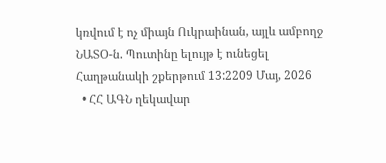կռվում է ոչ միայն Ուկրաինան, այլև ամբողջ ՆԱՏՕ-ն. Պուտինը ելույթ է ունեցել Հաղթանակի շքերթում 13:2209 Մայ, 2026
  • ՀՀ ԱԳՆ ղեկավար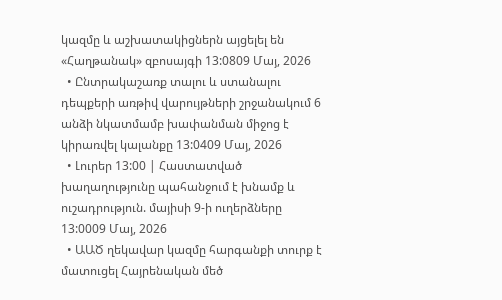կազմը և աշխատակիցներն այցելել են «Հաղթանակ» զբոսայգի 13:0809 Մայ, 2026
  • Ընտրակաշառք տալու և ստանալու դեպքերի առթիվ վարույթների շրջանակում 6 անձի նկատմամբ խափանման միջոց է կիրառվել կալանքը 13:0409 Մայ, 2026
  • Լուրեր 13:00 | Հաստատված խաղաղությունը պահանջում է խնամք և ուշադրություն. մայիսի 9-ի ուղերձները 13:0009 Մայ, 2026
  • ԱԱԾ ղեկավար կազմը հարգանքի տուրք է մատուցել Հայրենական մեծ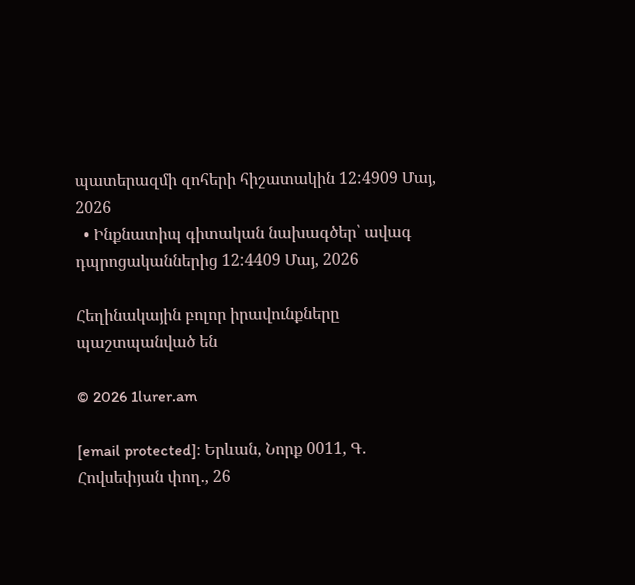պատերազմի զոհերի հիշատակին 12:4909 Մայ, 2026
  • Ինքնատիպ գիտական նախագծեր՝ ավագ դպրոցականներից 12:4409 Մայ, 2026

Հեղինակային բոլոր իրավունքները պաշտպանված են

© 2026 1lurer.am

[email protected]։ Երևան, Նորք 0011, Գ․ Հովսեփյան փող., 26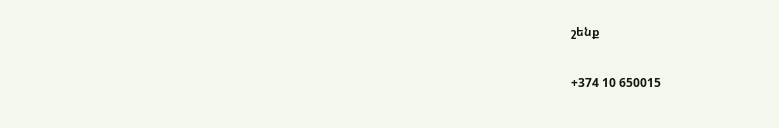շենք

+374 10 650015